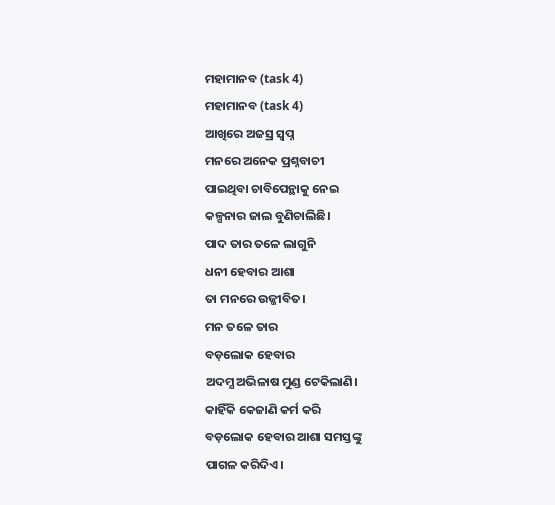ମହାମାନବ (task 4)
ମହାମାନବ (task 4)
ଆଖିରେ ଅଜସ୍ର ସ୍ବପ୍ନ
ମନରେ ଅନେକ ପ୍ରଶ୍ନବାଚୀ
ପାଇଥିବା ଚାବିପେନ୍ଥାକୁ ନେଇ
କଳ୍ପନାର ଜାଲ ବୁଣିଚାଲିଛି।
ପାଦ ତାର ତଳେ ଲାଗୁନି
ଧନୀ ହେବାର ଆଶା
ତା ମନରେ ଉଜ୍ଜୀବିତ।
ମନ ତଳେ ତାର
ବଡ଼ଲୋକ ହେବାର
ଅଦମ୍ଯ ଅଭିଳାଷ ମୁଣ୍ଡ ଟେକିଲାଣି।
କାହିଁକି କେଜାଣି କର୍ମ କରି
ବଡ଼ଲୋକ ହେବାର ଆଶା ସମସ୍ତଙ୍କୁ
ପାଗଳ କରିଦିଏ।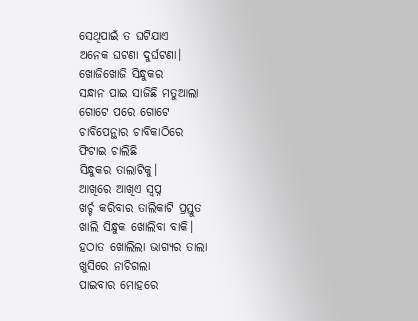ସେଥିପାଇଁ ତ ଘଟିଯାଏ
ଅନେକ ଘଟଣା ଦୁର୍ଘଟଣା।
ଖୋଜିଖୋଜି ସିନ୍ଧୁକର
ସନ୍ଧାନ ପାଇ ସାଜିଛି ମତୁଆଲା
ଗୋଟେ ପରେ ଗୋଟେ
ଚାବିପେନ୍ଥାର ଚାବିକାଠିରେ
ଫିଟାଇ ଚାଲିଛି
ସିନ୍ଧୁକର ତାଲାଟିକୁ।
ଆଖିରେ ଆଖିଏ ସ୍ବପ୍ନ
ଖର୍ଚ୍ଚ କରିବାର ତାଲିକାଟି ପ୍ରସ୍ତୁତ
ଖାଲି ସିନ୍ଧୁକ ଖୋଲିବା ବାକି।
ହଠାତ ଖୋଲିଲା ଭାଗ୍ଯର ତାଲା
ଖୁସିରେ ନାଚିଗଲା
ପାଇବାର ମୋହରେ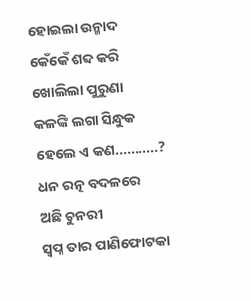ହୋଇଲା ଉନ୍ମାଦ
କେଁକେଁ ଶବ୍ଦ କରି
ଖୋଲିଲା ପୁରୁଣା
କଳଙ୍କି ଲଗା ସିନ୍ଧୁକ
ହେଲେ ଏ କଣ...........?
ଧନ ରତ୍ନ ବଦଳରେ
ଅଛି ଚୁନରୀ
ସ୍ବପ୍ନ ତାର ପାଣିଫୋଟକା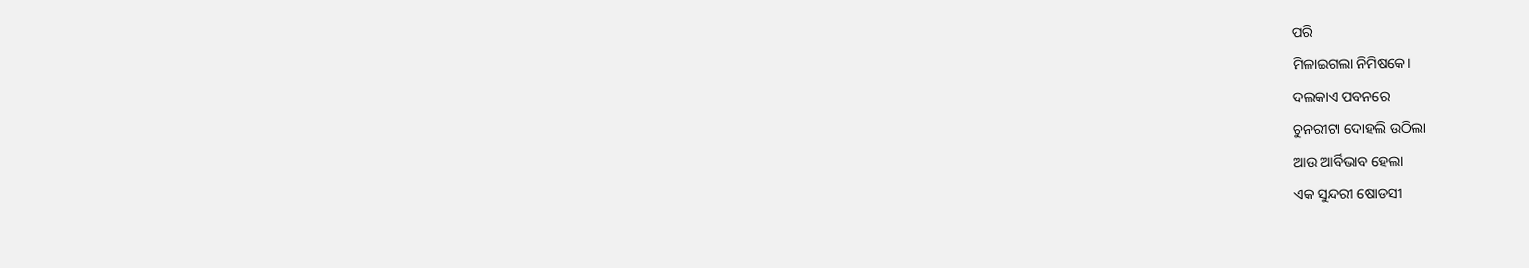ପରି
ମିଳାଇଗଲା ନିମିଷକେ।
ଦଲକାଏ ପବନରେ
ଚୁନରୀଟା ଦୋହଲି ଉଠିଲା
ଆଉ ଆର୍ବିଭାବ ହେଲା
ଏକ ସୁନ୍ଦରୀ ଷୋଡସୀ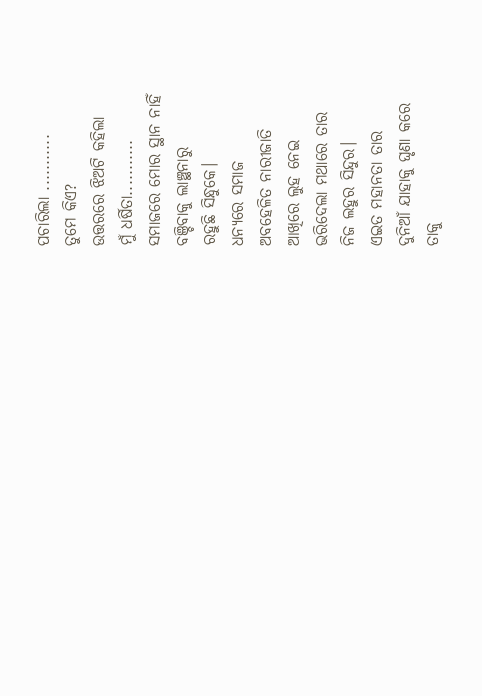ପଚାରିଲା ...........
ତୁମେ କିଏ?
ଉତ୍ତରରେ ଝିଅଟି କହିଲା
ମୁଁ ଧର୍ଷିତା...........
ସମାଜରେ ମୋର ସ୍ଥାନ ନାହିଁ
ବଞ୍ଚିବାକୁ ଲାଞ୍ଛନାରୁ
ରହୁଛି ସିନ୍ଧୁକେ।
ଧନ୍ଯରେ ସମାଜ
ଅବହେଳିତ ନାରୀଜାତି
ଆଖିରେ ଲୁହ ନେଇ
ଭରିଦେଲା ମଥାରେ ତାର
ନିଜ ଲହୁର ସିନ୍ଦୁର।
ଏଇତ ମହାନତା ତାର
ଦୁନିଆଁ ଯାହାକୁ ଘୃଣା କରେ
ତାକୁ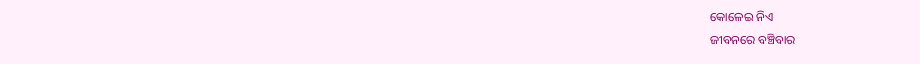କୋଳେଇ ନିଏ
ଜୀବନରେ ବଞ୍ଚିବାର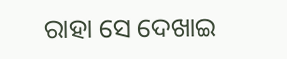ରାହା ସେ ଦେଖାଇ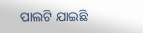ପାଲଟି ଯାଇଛି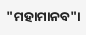"ମହାମାନବ"।